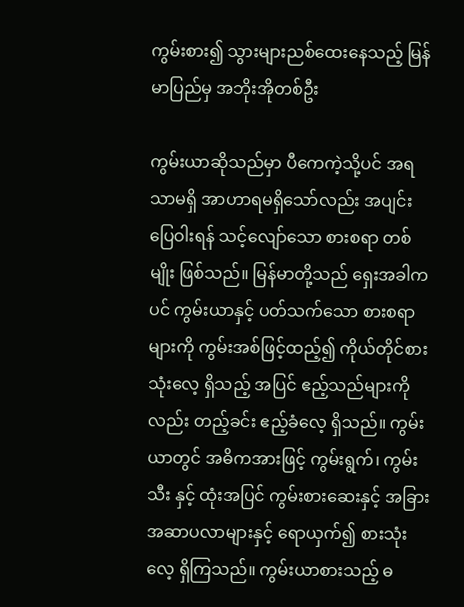ကွမ်းစား၍ သွားများညစ်ထေးနေသည့် မြန်မာပြည်မှ အဘိုးအိုတစ်ဦး

ကွမ်းယာဆိုသည်မှာ ပီကေကဲ့သို့ပင် အရသာမရှိ အာဟာရမရှိသော်လည်း အပျင်းပြေဝါးရန် သင့်လျော်သော စားစရာ တစ်မျိုး ဖြစ်သည်။ မြန်မာတို့သည် ရှေးအခါကပင် ကွမ်းယာနှင့် ပတ်သက်သော စားစရာများကို ကွမ်းအစ်ဖြင့်ထည့်၍ ကိုယ်တိုင်စားသုံးလေ့ ရှိသည့် အပြင် ဧည့်သည်များကိုလည်း တည့်ခင်း ဧည့်ခံလေ့ ရှိသည်။ ကွမ်းယာတွင် အဓိကအားဖြင့် ကွမ်းရွက်၊ ကွမ်းသီး နှင့် ထုံးအပြင် ကွမ်းစားဆေးနှင့် အခြား အဆာပလာများနှင့် ရောယှက်၍ စားသုံးလေ့ ရှိကြသည်။ ကွမ်းယာစားသည့် ဓ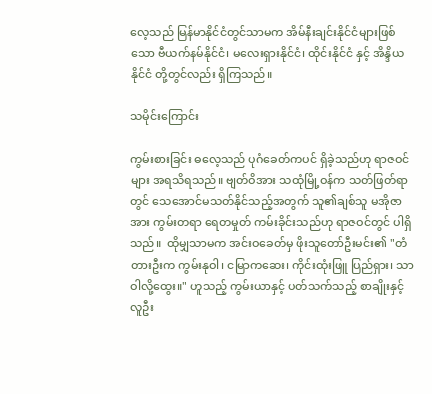လေ့သည် မြန်မာနိုင်ငံတွင်သာမက အိမ်နီးချင်းနိုင်ငံများဖြစ်သော ဗီယက်နမ်နိုင်ငံ၊ မလေးရှားနိုင်ငံ၊ ထိုင်းနိုင်ငံ နှင့် အိန္ဒိယနိုင်ငံ တို့တွင်လည်း ရှိကြသည်။

သမိုင်းကြောင်း

ကွမ်းစားခြင်း ဓလေ့သည် ပုဂံခေတ်ကပင် ရှိခဲ့သည်ဟု ရာဇဝင်များ အရသိရသည်။ ဗျတ်ဝိအား သထုံမြို့ဝန်က သတ်ဖြတ်ရာတွင် သေအောင်မသတ်နိုင်သည့်အတွက် သူ၏ချစ်သူ မအိုဇာအား ကွမ်းတရာ ရေတမှုတ် ကမ်းခိုင်းသည်ဟု ရာဇဝင်တွင် ပါရှိသည်။  ထိုမျှသာမက အင်းဝခေတ်မှ ဖိုးသူတော်ဦးမင်း၏ "တံတားဦးက ကွမ်းနုဝါ၊ ငမြာကဆေး၊ ကိုင်းထုံးဖြူ ပြည်ရှား၊ သာဝါလို့ထွေး။" ဟူသည့် ကွမ်းယာနှင့် ပတ်သက်သည့် စာချိုးနှင့် လူဦး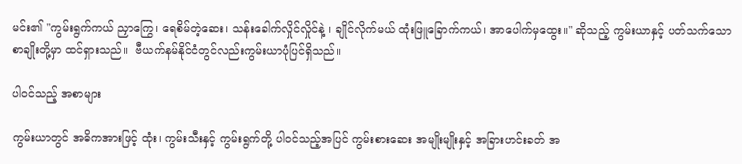မင်း၏ "ကွမ်းရွက်ကယ် ညှာကြွေ၊ ရေစိမ်တဲ့ဆေး၊ သန်းခေါက်လှိုင်လှိုင်နဲ့ ၊ ချိုင်လိုက်မယ် ထုံးဖြူခြောက်ကယ်၊ အာပေါက်မှထွေး။" ဆိုသည့် ကွမ်းယာနှင့် ပတ်သက်သော စာချိုးတို့မှာ ထင်ရှားသည်။  ဗီယက်နမ်နိုင်ငံတွင်လည်းကွမ်းယာပုံပြင်ရှိသည်။

ပါဝင်သည့် အစာများ

ကွမ်းယာတွင် အဓိကအားဖြင့် ထုံး၊ ကွမ်းသီးနှင့် ကွမ်းရွက်တို့ ပါဝင်သည့်အပြင် ကွမ်းစားဆေး အမျိုးမျိုးနှင့် အခြားဟင်းခတ် အ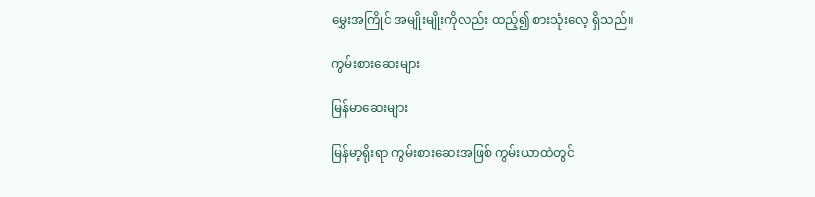မွှေးအကြိုင် အမျိုးမျိုးကိုလည်း ထည့်၍ စားသုံးလေ့ ရှိသည်။

ကွမ်းစားဆေးများ

မြန်မာဆေးများ

မြန်မာ့ရိုးရာ ကွမ်းစားဆေးအဖြစ် ကွမ်းယာထဲတွင်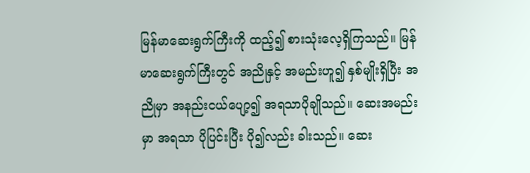မြန်မာဆေးရွက်ကြီးကို ထည့်၍ စားသုံးလေ့ရှိကြသည်။ မြန်မာဆေးရွက်ကြီးတွင် အညိုနှင့် အမည်းဟူ၍ နှစ်မျိုးရှိပြီး အညိုမှာ အနည်းငယ်ပျော့၍ အရသာပိုချိုသည်။ ဆေးအမည်းမှာ အရသာ ပိုပြင်းပြီး ပို၍လည်း ခါးသည်။ ဆေး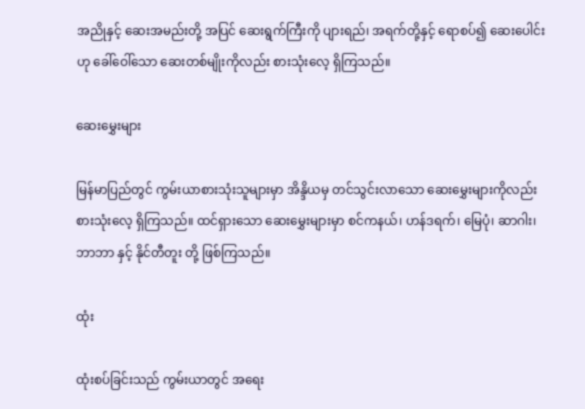အညိုနှင့် ဆေးအမည်းတို့ အပြင် ဆေးရွက်ကြီးကို ပျားရည်၊ အရက်တို့နှင့် ရောစပ်၍ ဆေးပေါင်းဟု ခေါ်ဝေါ်သော ဆေးတစ်မျိုးကိုလည်း စားသုံးလေ့ ရှိကြသည်။

ဆေးမွှေးများ

မြန်မာပြည်တွင် ကွမ်းယာစားသုံးသူများမှာ အိန္ဒိယမှ တင်သွင်းလာသော ဆေးမွှေးများကိုလည်း စားသုံးလေ့ ရှိကြသည်။ ထင်ရှားသော ဆေးမွှေးများမှာ စင်ကနယ်၊ ဟန်ဒရက်၊ မြေပုံ၊ ဆာဂါး၊ ဘာဘာ နှင့် နိုင်တီတူး တို့ ဖြစ်ကြသည်။

ထုံး

ထုံးစပ်ခြင်းသည် ကွမ်းယာတွင် အရေး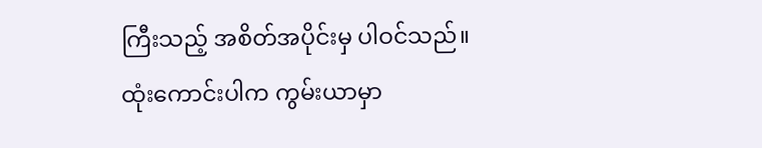ကြီးသည့် အစိတ်အပိုင်းမှ ပါဝင်သည်။ ထုံးကောင်းပါက ကွမ်းယာမှာ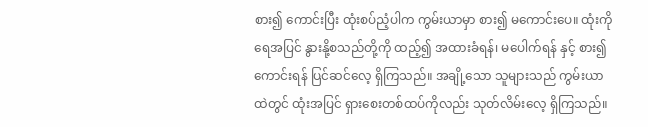စား၍ ကောင်းပြီး ထုံးစပ်ညံ့ပါက ကွမ်းယာမှာ စား၍ မကောင်းပေ။ ထုံးကို ရေအပြင် နွားနို့စသည်တို့ကို ထည့်၍ အထားခံရန်၊ မပေါက်ရန် နှင့် စား၍ ကောင်းရန် ပြင်ဆင်လေ့ ရှိကြသည်။ အချို့သော သူများသည် ကွမ်းယာထဲတွင် ထုံးအပြင် ရှားစေးတစ်ထပ်ကိုလည်း သုတ်လိမ်းလေ့ ရှိကြသည်။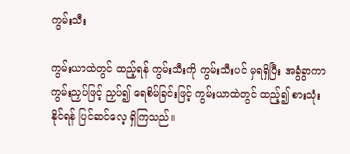ကွမ်းသီး

ကွမ်းယာထဲတွင် ထည့်ရန် ကွမ်းသီးကို ကွမ်းသီးပင် မှရရှိပြီး အခွံခွာကာ ကွမ်းညှပ်ဖြင့် ညှပ်၍ ရေစိမ်ခြင်းဖြင့် ကွမ်းယာထဲတွင် ထည့်၍ စားသုံးနိုင်ရန် ပြင်ဆင်လေ့ ရှိကြသည်။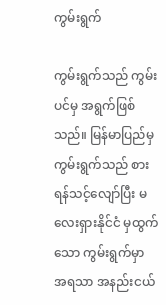ကွမ်းရွက်

ကွမ်းရွက်သည် ကွမ်းပင်မှ အရွက်ဖြစ်သည်။ မြန်မာပြည်မှ ကွမ်းရွက်သည် စားရန်သင့်လျော်ပြီး မလေးရှားနိုင်ငံ မှထွက်သော ကွမ်းရွက်မှာ အရသာ အနည်းငယ်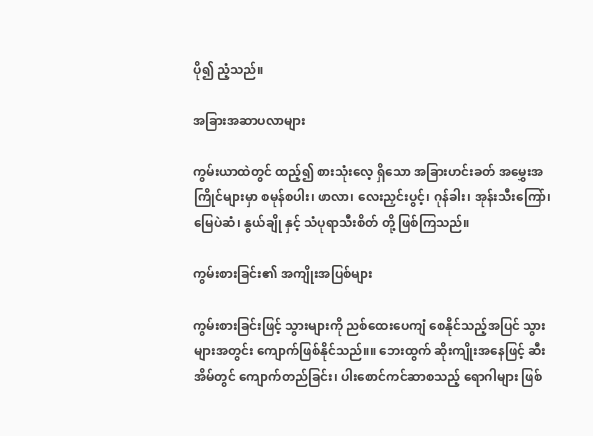ပို၍ ညံ့သည်။

အခြားအဆာပလာများ

ကွမ်းယာထဲတွင် ထည့်၍ စားသုံးလေ့ ရှိသော အခြားဟင်းခတ် အမွှေးအကြိုင်များမှာ စမုန်စပါး၊ ဖာလာ၊ လေးညှင်းပွင့်၊ ဂုန်ခါး၊ အုန်းသီးကြော်၊ မြေပဲဆံ၊ နွယ်ချို နှင့် သံပုရာသီးစိတ် တို့ ဖြစ်ကြသည်။

ကွမ်းစားခြင်း၏ အကျိုးအပြစ်များ

ကွမ်းစားခြင်းဖြင့် သွားများကို ညစ်ထေးပေကျံ စေနိုင်သည့်အပြင် သွားများအတွင်း ကျောက်ဖြစ်နိုင်သည်။။ ဘေးထွက် ဆိုးကျိုးအနေဖြင့် ဆီးအိမ်တွင် ကျောက်တည်ခြင်း၊ ပါးစောင်ကင်ဆာစသည့် ရောဂါများ ဖြစ်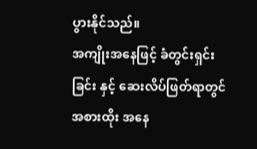ပွားနိုင်သည်။
အကျိုးအနေဖြင့် ခံတွင်းရှင်းခြင်း နှင့် ဆေးလိပ်ဖြတ်ရာတွင် အစားထိုး အနေ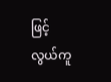ဖြင့် လွယ်ကူ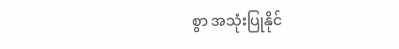စွာ အသုံးပြုနိုင်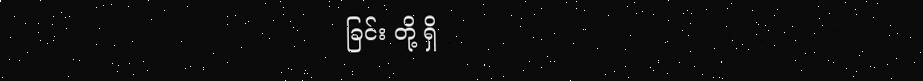ခြင်း တို့ ရှိ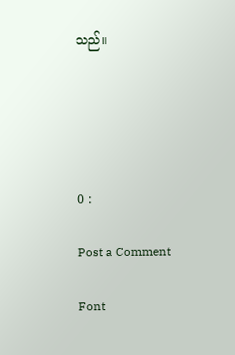သည်။





0 :

Post a Comment

Font